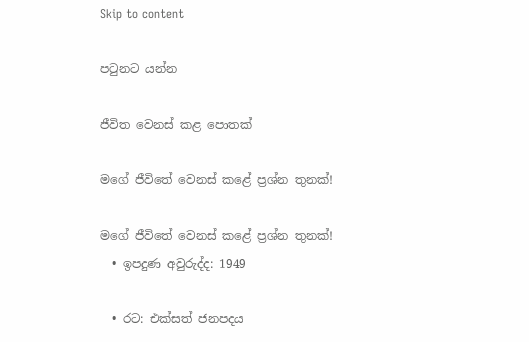Skip to content

පටුනට යන්න

ජීවිත වෙනස් කළ පොතක්

මගේ ජීවිතේ වෙනස් කළේ ප්‍රශ්න තුනක්!

මගේ ජීවිතේ වෙනස් කළේ ප්‍රශ්න තුනක්!
  • ඉපදුණ අවුරුද්ද: 1949

  • රට: එක්සත් ජනපදය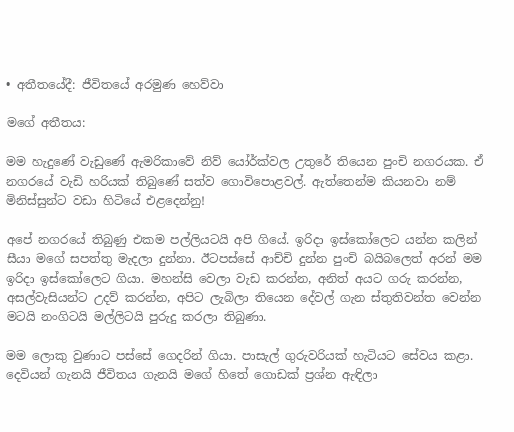• අතීතයේදී: ජීවිතයේ අරමුණ හෙව්වා

මගේ අතීතය:

මම හැදුණේ වැඩුණේ ඇමරිකාවේ නිව් යෝර්ක්වල උතුරේ තියෙන පුංචි නගරයක. ඒ නගරයේ වැඩි හරියක් තිබුණේ සත්ව ගොවිපොළවල්. ඇත්තෙන්ම කියනවා නම් මිනිස්සුන්ට වඩා හිටියේ එළදෙන්නු!

අපේ නගරයේ තිබුණු එකම පල්ලියටයි අපි ගියේ. ඉරිදා ඉස්කෝලෙට යන්න කලින් සීයා මගේ සපත්තු මැදලා දුන්නා. ඊටපස්සේ ආච්චි දුන්න පුංචි බයිබලෙත් අරන් මම ඉරිදා ඉස්කෝලෙට ගියා. මහන්සි වෙලා වැඩ කරන්න, අනිත් අයට ගරු කරන්න, අසල්වැසියන්ට උදව් කරන්න, අපිට ලැබිලා තියෙන දේවල් ගැන ස්තුතිවන්ත වෙන්න මටයි නංගිටයි මල්ලිටයි පුරුදු කරලා තිබුණා.

මම ලොකු වුණාට පස්සේ ගෙදරින් ගියා. පාසැල් ගුරුවරියක් හැටියට සේවය කළා. දෙවියන් ගැනයි ජීවිතය ගැනයි මගේ හිතේ ගොඩක් ප්‍රශ්න ඇඳිලා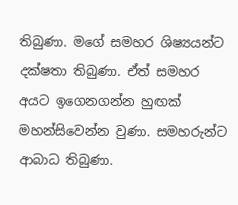තිබුණා. මගේ සමහර ශිෂ්‍යයන්ට දක්ෂතා තිබුණා. ඒත් සමහර අයට ඉගෙනගන්න හුඟක් මහන්සිවෙන්න වුණා. සමහරුන්ට ආබාධ තිබුණා.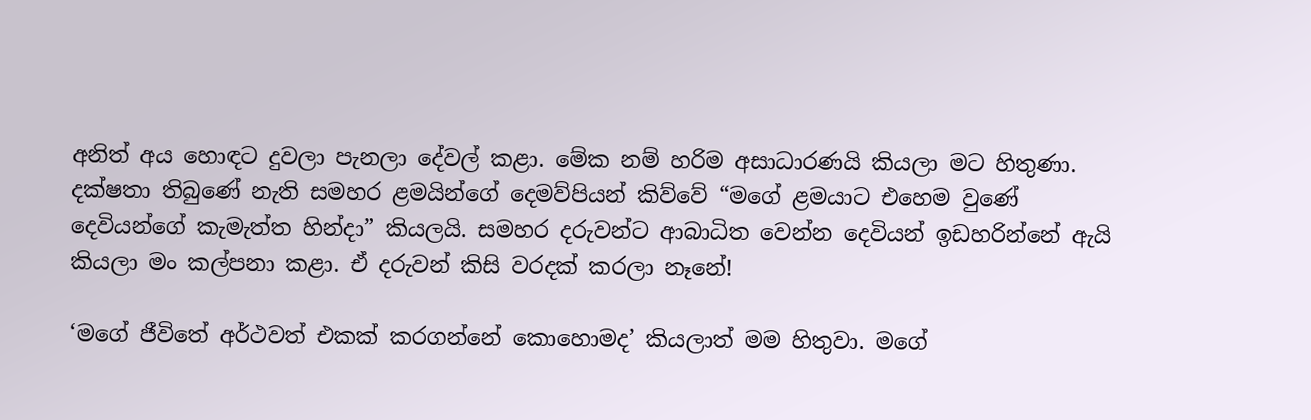අනිත් අය හොඳට දුවලා පැනලා දේවල් කළා. මේක නම් හරිම අසාධාරණයි කියලා මට හිතුණා. දක්ෂතා තිබුණේ නැති සමහර ළමයින්ගේ දෙමව්පියන් කිව්වේ “මගේ ළමයාට එහෙම වුණේ දෙවියන්ගේ කැමැත්ත හින්දා” කියලයි. සමහර දරුවන්ට ආබාධිත වෙන්න දෙවියන් ඉඩහරින්නේ ඇයි කියලා මං කල්පනා කළා. ඒ දරුවන් කිසි වරදක් කරලා නෑනේ!

‘මගේ ජීවිතේ අර්ථවත් එකක් කරගන්නේ කොහොමද’ කියලාත් මම හිතුවා. මගේ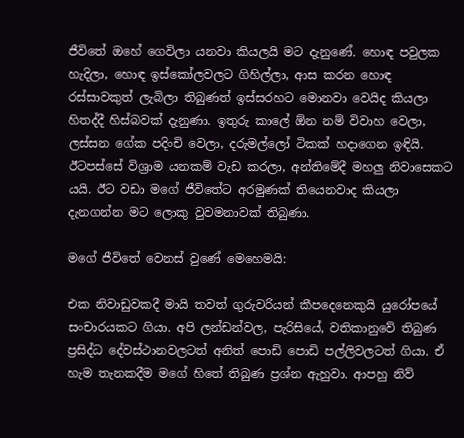ජීවිතේ ඔහේ ගෙවිලා යනවා කියලයි මට දැනුණේ. හොඳ පවුලක හැදිලා, හොඳ ඉස්කෝලවලට ගිහිල්ලා, ආස කරන හොඳ රස්සාවකුත් ලැබිලා තිබුණත් ඉස්සරහට මොනවා වෙයිද කියලා හිතද්දී හිස්බවක් දැනුණා. ඉතුරු කාලේ ඕන නම් විවාහ වෙලා, ලස්සන ගේක පදිංචි වෙලා, දරුමල්ලෝ ටිකක් හදාගෙන ඉඳියි. ඊටපස්සේ විශ්‍රාම යනකම් වැඩ කරලා, අන්තිමේදී මහලු නිවාසෙකට යයි. ඊට වඩා මගේ ජීවිතේට අරමුණක් තියෙනවාද කියලා දැනගන්න මට ලොකු වුවමනාවක් තිබුණා.

මගේ ජීවිතේ වෙනස් වුණේ මෙහෙමයි:

එක නිවාඩුවකදී මායි තවත් ගුරුවරියන් කීපදෙනෙකුයි යුරෝපයේ සංචාරයකට ගියා. අපි ලන්ඩන්වල, පැරිසියේ, වතිකානුවේ තිබුණ ප්‍රසිද්ධ දේවස්ථානවලටත් අනිත් පොඩි පොඩි පල්ලිවලටත් ගියා. ඒ හැම තැනකදීම මගේ හිතේ තිබුණ ප්‍රශ්න ඇහුවා. ආපහු නිව්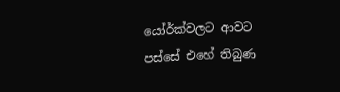යෝර්ක්වලට ආවට පස්සේ එහේ තිබුණ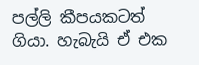පල්ලි කීපයකටත් ගියා. හැබැයි ඒ එක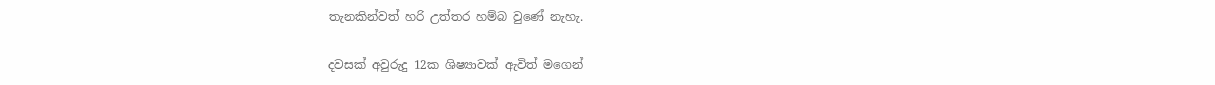තැනකින්වත් හරි උත්තර හම්බ වුණේ නැහැ.

දවසක් අවුරුදු 12ක ශිෂ්‍යාවක් ඇවිත් මගෙන්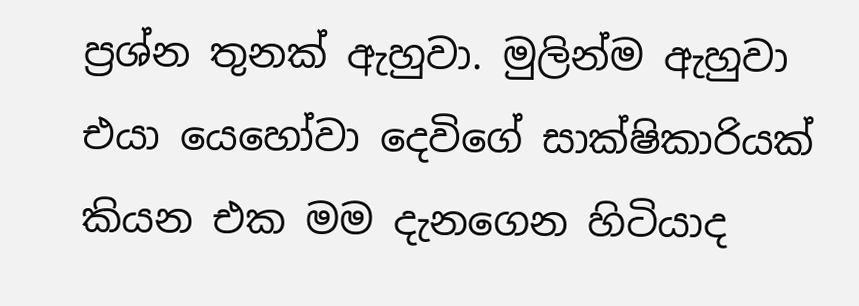ප්‍රශ්න තුනක් ඇහුවා. මුලින්ම ඇහුවා එයා යෙහෝවා දෙවිගේ සාක්ෂිකාරියක් කියන එක මම දැනගෙන හිටියාද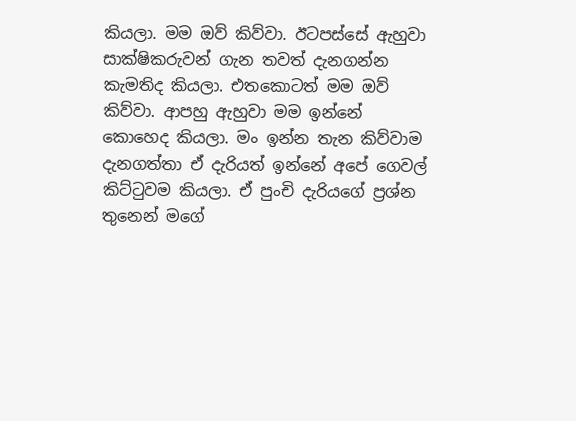කියලා. මම ඔව් කිව්වා. ඊටපස්සේ ඇහුවා සාක්ෂිකරුවන් ගැන තවත් දැනගන්න කැමතිද කියලා. එතකොටත් මම ඔව් කිව්වා. ආපහු ඇහුවා මම ඉන්නේ කොහෙද කියලා. මං ඉන්න තැන කිව්වාම දැනගත්තා ඒ දැරියත් ඉන්නේ අපේ ගෙවල් කිට්ටුවම කියලා. ඒ පුංචි දැරියගේ ප්‍රශ්න තුනෙන් මගේ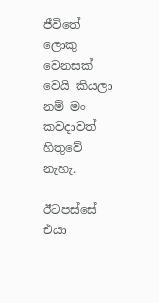ජීවිතේ ලොකු වෙනසක් වෙයි කියලා නම් මං කවදාවත් හිතුවේ නැහැ.

ඊටපස්සේ එයා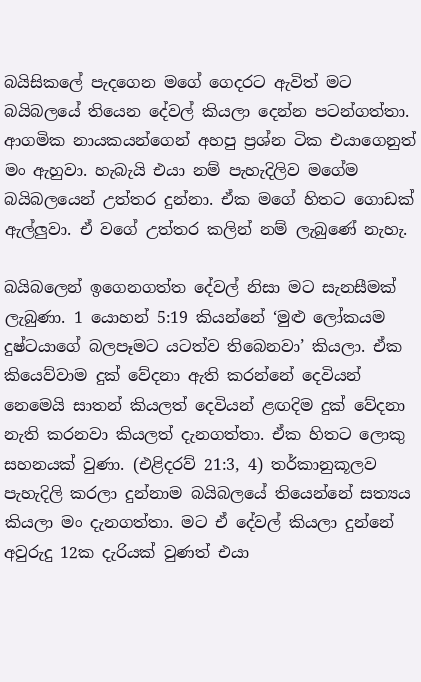බයිසිකලේ පැදගෙන මගේ ගෙදරට ඇවිත් මට බයිබලයේ තියෙන දේවල් කියලා දෙන්න පටන්ගත්තා. ආගමික නායකයන්ගෙන් අහපු ප්‍රශ්න ටික එයාගෙනුත් මං ඇහුවා. හැබැයි එයා නම් පැහැදිලිව මගේම බයිබලයෙන් උත්තර දුන්නා. ඒක මගේ හිතට ගොඩක් ඇල්ලුවා. ඒ වගේ උත්තර කලින් නම් ලැබුණේ නැහැ.

බයිබලෙන් ඉගෙනගත්ත දේවල් නිසා මට සැනසීමක් ලැබුණා. 1 යොහන් 5:19 කියන්නේ ‘මුළු ලෝකයම දුෂ්ටයාගේ බලපෑමට යටත්ව තිබෙනවා’ කියලා. ඒක කියෙව්වාම දුක් වේදනා ඇති කරන්නේ දෙවියන් නෙමෙයි සාතන් කියලත් දෙවියන් ළඟදිම දුක් වේදනා නැති කරනවා කියලත් දැනගත්තා. ඒක හිතට ලොකු සහනයක් වුණා. (එළිදරව් 21:3, 4) තර්කානුකූලව පැහැදිලි කරලා දුන්නාම බයිබලයේ තියෙන්නේ සත්‍යය කියලා මං දැනගත්තා. මට ඒ දේවල් කියලා දුන්නේ අවුරුදු 12ක දැරියක් වුණත් එයා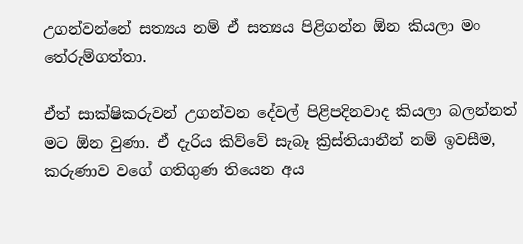උගන්වන්නේ සත්‍යය නම් ඒ සත්‍යය පිළිගන්න ඕන කියලා මං තේරුම්ගත්තා.

ඒත් සාක්ෂිකරුවන් උගන්වන දේවල් පිළිපදිනවාද කියලා බලන්නත් මට ඕන වුණා. ඒ දැරිය කිව්වේ සැබෑ ක්‍රිස්තියානීන් නම් ඉවසීම, කරුණාව වගේ ගතිගුණ තියෙන අය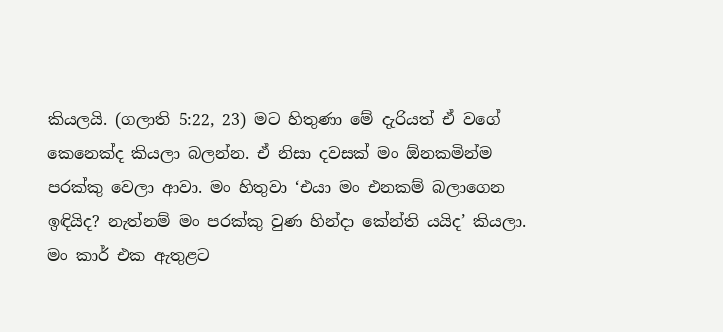කියලයි. (ගලාති 5:22, 23) මට හිතුණා මේ දැරියත් ඒ වගේ කෙනෙක්ද කියලා බලන්න. ඒ නිසා දවසක් මං ඕනකමින්ම පරක්කු වෙලා ආවා. මං හිතුවා ‘එයා මං එනකම් බලාගෙන ඉඳියිද? නැත්නම් මං පරක්කු වුණ හින්දා කේන්ති යයිද’ කියලා. මං කාර් එක ඇතුළට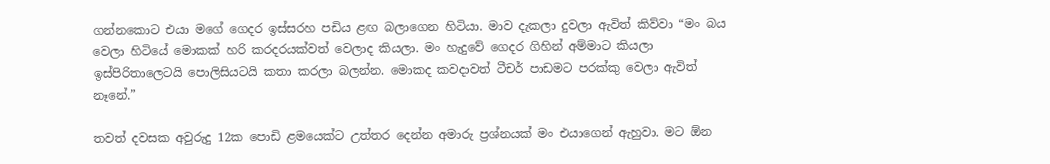ගන්නකොට එයා මගේ ගෙදර ඉස්සරහ පඩිය ළඟ බලාගෙන හිටියා. මාව දැකලා දුවලා ඇවිත් කිව්වා “මං බය වෙලා හිටියේ මොකක් හරි කරදරයක්වත් වෙලාද කියලා. මං හැදුවේ ගෙදර ගිහින් අම්මාට කියලා ඉස්පිරිතාලෙටයි පොලිසියටයි කතා කරලා බලන්න. මොකද කවදාවත් ටීචර් පාඩමට පරක්කු වෙලා ඇවිත් නෑනේ.”

තවත් දවසක අවුරුදු 12ක පොඩි ළමයෙක්ට උත්තර දෙන්න අමාරු ප්‍රශ්නයක් මං එයාගෙන් ඇහුවා. මට ඕන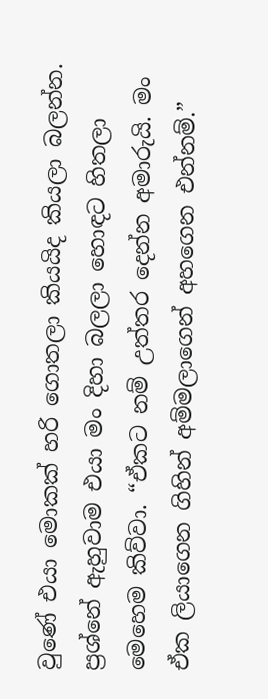වුණේ එයා මොකක් හරි ගොතලා කියයිද කියලා බලන්න. ප්‍රශ්නේ ඇහුවාම එයා මං දිහා බලලා හොඳට හිතලා මෙහෙම කිව්වා. “ඒකට නම් උත්තර දෙන්න අමාරුයි. මං ඒක ලියාගෙන ගිහින් අම්මලාගෙන් අහගෙන එන්නම්.”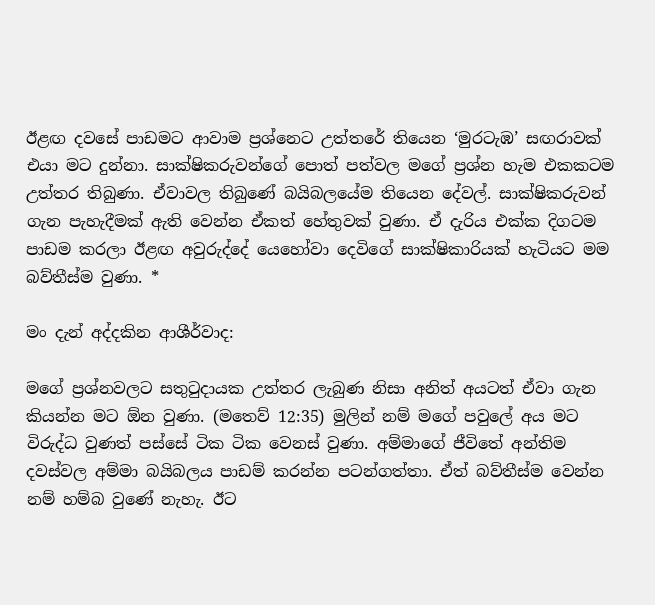ඊළඟ දවසේ පාඩමට ආවාම ප්‍රශ්නෙට උත්තරේ තියෙන ‘මුරටැඹ’ සඟරාවක් එයා මට දුන්නා. සාක්ෂිකරුවන්ගේ පොත් පත්වල මගේ ප්‍රශ්න හැම එකකටම උත්තර තිබුණා. ඒවාවල තිබුණේ බයිබලයේම තියෙන දේවල්. සාක්ෂිකරුවන් ගැන පැහැදීමක් ඇති වෙන්න ඒකත් හේතුවක් වුණා. ඒ දැරිය එක්ක දිගටම පාඩම කරලා ඊළඟ අවුරුද්දේ යෙහෝවා දෙවිගේ සාක්ෂිකාරියක් හැටියට මම බව්තීස්ම වුණා. *

මං දැන් අද්දකින ආශීර්වාද:

මගේ ප්‍රශ්නවලට සතුටුදායක උත්තර ලැබුණ නිසා අනිත් අයටත් ඒවා ගැන කියන්න මට ඕන වුණා. (මතෙව් 12:35) මුලින් නම් මගේ පවුලේ අය මට විරුද්ධ වුණත් පස්සේ ටික ටික වෙනස් වුණා. අම්මාගේ ජීවිතේ අන්තිම දවස්වල අම්මා බයිබලය පාඩම් කරන්න පටන්ගත්තා. ඒත් බව්තීස්ම වෙන්න නම් හම්බ වුණේ නැහැ. ඊට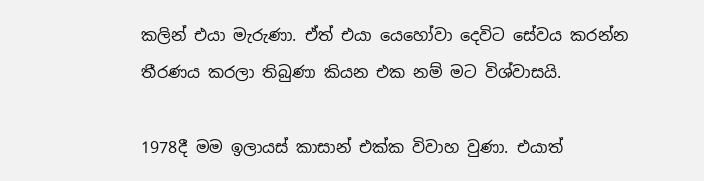කලින් එයා මැරුණා. ඒත් එයා යෙහෝවා දෙවිට සේවය කරන්න තීරණය කරලා තිබුණා කියන එක නම් මට විශ්වාසයි.

1978දී මම ඉලායස් කාසාන් එක්ක විවාහ වුණා. එයාත්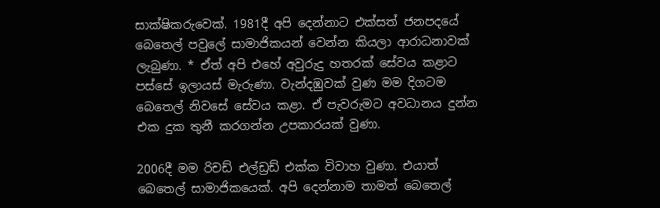සාක්ෂිකරුවෙක්. 1981දී අපි දෙන්නාට එක්සත් ජනපදයේ බෙතෙල් පවුලේ සාමාජිකයන් වෙන්න කියලා ආරාධනාවක් ලැබුණා. * ඒත් අපි එහේ අවුරුදු හතරක් සේවය කළාට පස්සේ ඉලායස් මැරුණා. වැන්දඹුවක් වුණ මම දිගටම බෙතෙල් නිවසේ සේවය කළා. ඒ පැවරුමට අවධානය දුන්න එක දුක තුනී කරගන්න උපකාරයක් වුණා.

2006දී මම රිචඩ් එල්ඩ්‍රඩ් එක්ක විවාහ වුණා. එයාත් බෙතෙල් සාමාජිකයෙක්. අපි දෙන්නාම තාමත් බෙතෙල්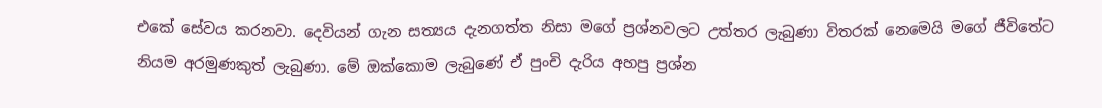එකේ සේවය කරනවා. දෙවියන් ගැන සත්‍යය දැනගත්ත නිසා මගේ ප්‍රශ්නවලට උත්තර ලැබුණා විතරක් නෙමෙයි මගේ ජීවිතේට නියම අරමුණකුත් ලැබුණා. මේ ඔක්කොම ලැබුණේ ඒ පුංචි දැරිය අහපු ප්‍රශ්න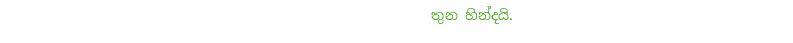තුන හින්දයි.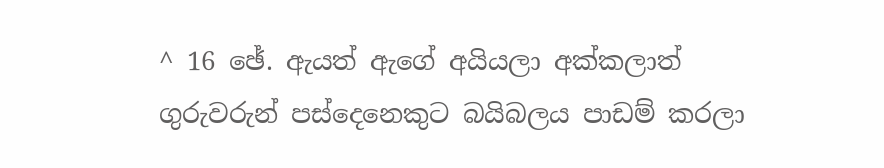^ 16 ඡේ. ඇයත් ඇගේ අයියලා අක්කලාත් ගුරුවරුන් පස්දෙනෙකුට බයිබලය පාඩම් කරලා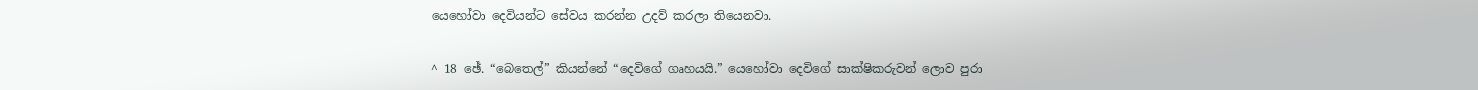යෙහෝවා දෙවියන්ට සේවය කරන්න උදව් කරලා තියෙනවා.

^ 18 ඡේ. “බෙතෙල්” කියන්නේ “දෙවිගේ ගෘහයයි.” යෙහෝවා දෙවිගේ සාක්ෂිකරුවන් ලොව පුරා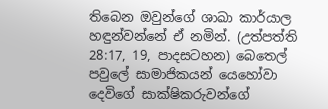තිබෙන ඔවුන්ගේ ශාඛා කාර්යාල හඳුන්වන්නේ ඒ නමින්. (උත්පත්ති 28:17, 19, පාදසටහන) බෙතෙල් පවුලේ සාමාජිකයන් යෙහෝවා දෙවිගේ සාක්ෂිකරුවන්ගේ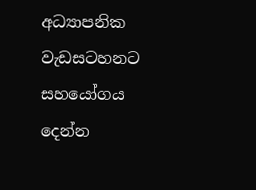අධ්‍යාපනික වැඩසටහනට සහයෝගය දෙන්න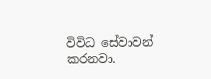විවිධ සේවාවන් කරනවා.